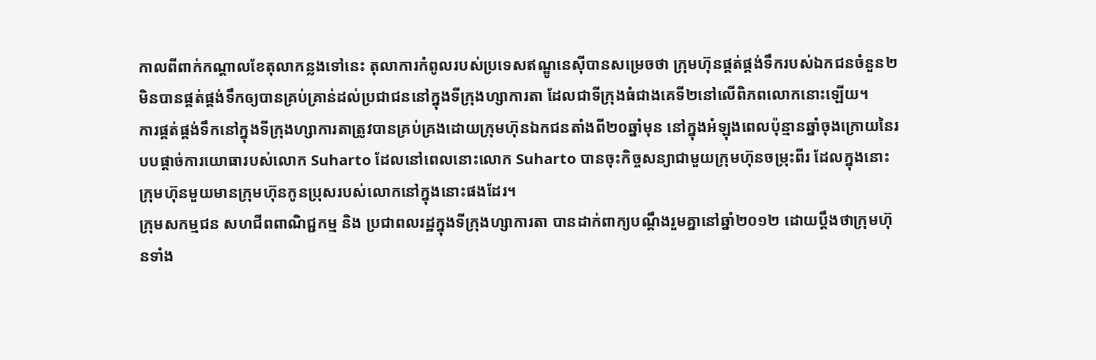កាលពីពាក់កណ្តាលខែតុលាកន្លងទៅនេះ តុលាការកំពូលរបស់ប្រទេសឥណ្ឌូនេស៊ីបានសម្រេចថា ក្រុមហ៊ុនផ្គត់ផ្គង់ទឹករបស់ឯកជនចំនួន២ មិនបានផ្គត់ផ្គង់ទឹកឲ្យបានគ្រប់គ្រាន់ដល់ប្រជាជននៅក្នុងទីក្រុងហ្សាការតា ដែលជាទីក្រុងធំជាងគេទី២នៅលើពិភពលោកនោះឡើយ។
ការផ្គត់ផ្គង់ទឹកនៅក្នុងទីក្រុងហ្សាការតាត្រូវបានគ្រប់គ្រងដោយក្រុមហ៊ុនឯកជនតាំងពី២០ឆ្នាំមុន នៅក្នុងអំឡុងពេលប៉ុន្មានឆ្នាំចុងក្រោយនៃរបបផ្តាច់ការយោធារបស់លោក Suharto ដែលនៅពេលនោះលោក Suharto បានចុះកិច្ចសន្យាជាមួយក្រុមហ៊ុនចម្រុះពីរ ដែលក្នុងនោះក្រុមហ៊ុនមួយមានក្រុមហ៊ុនកូនប្រុសរបស់លោកនៅក្នុងនោះផងដែរ។
ក្រុមសកម្មជន សហជីពពាណិជ្ជកម្ម និង ប្រជាពលរដ្ឋក្នុងទីក្រុងហ្សាការតា បានដាក់ពាក្យបណ្តឹងរួមគ្នានៅឆ្នាំ២០១២ ដោយប្តឹងថាក្រុមហ៊ុនទាំង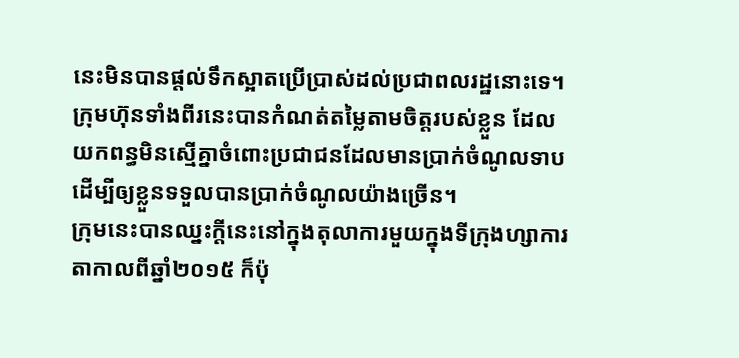នេះមិនបានផ្តល់ទឹកស្អាតប្រើប្រាស់ដល់ប្រជាពលរដ្ឋនោះទេ។ ក្រុមហ៊ុនទាំងពីរនេះបានកំណត់តម្លៃតាមចិត្តរបស់ខ្លួន ដែលយកពន្ធមិនស្មើគ្នាចំពោះប្រជាជនដែលមានប្រាក់ចំណូលទាបដើម្បីឲ្យខ្លួនទទួលបានប្រាក់ចំណូលយ៉ាងច្រើន។
ក្រុមនេះបានឈ្នះក្តីនេះនៅក្នុងតុលាការមួយក្នុងទីក្រុងហ្សាការតាកាលពីឆ្នាំ២០១៥ ក៏ប៉ុ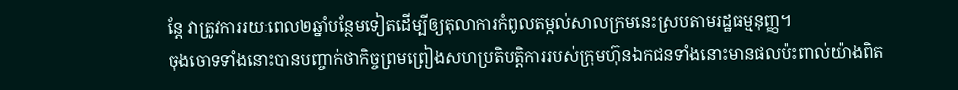ន្តែ វាត្រូវការរយៈពេល២ឆ្នាំបន្ថែមទៀតដើម្បីឲ្យតុលាការកំពូលតម្កល់សាលក្រមនេះស្របតាមរដ្ឋធម្មនុញ្ញ។
ចុងចោទទាំងនោះបានបញ្ចាក់ថាកិច្ចព្រមព្រៀងសហប្រតិបត្តិការរបស់ក្រុមហ៊ុនឯកជនទាំងនោះមានផលប៉ះពាល់យ៉ាងពិត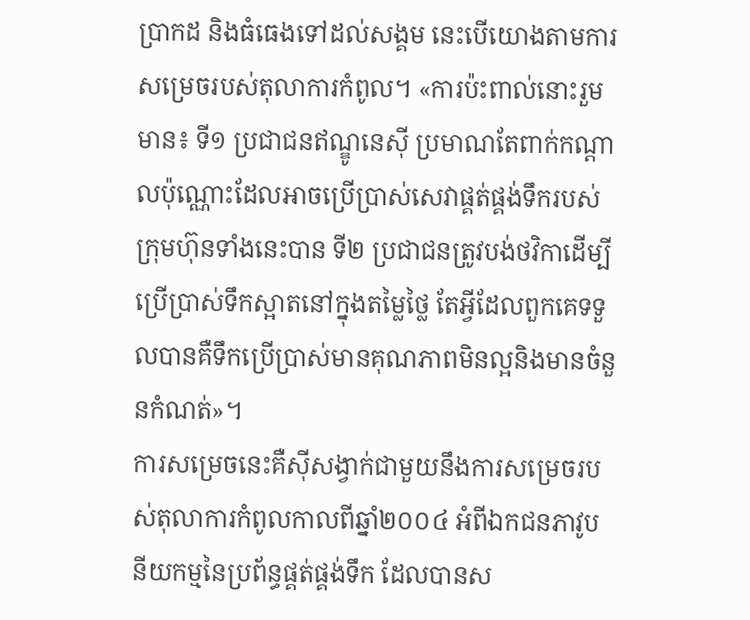ប្រាកដ និងធំធេងទៅដល់សង្គម នេះបើយោងតាមការសម្រេចរបស់តុលាការកំពូល។ «ការប៉ះពាល់នោះរួមមាន៖ ទី១ ប្រជាជនឥណ្ឌូនេស៊ី ប្រមាណតែពាក់កណ្តាលប៉ុណ្ណោះដែលអាចប្រើប្រាស់សេវាផ្គត់ផ្គង់ទឹករបស់ក្រុមហ៊ុនទាំងនេះបាន ទី២ ប្រជាជនត្រូវបង់ថវិកាដើម្បីប្រើប្រាស់ទឹកស្អាតនៅក្នុងតម្លៃថ្លៃ តែអ្វីដែលពួកគេទទួលបានគឺទឹកប្រើប្រាស់មានគុណភាពមិនល្អនិងមានចំនួនកំណត់»។
ការសម្រេចនេះគឺស៊ីសង្វាក់ជាមួយនឹងការសម្រេចរបស់តុលាការកំពូលកាលពីឆ្នាំ២០០៤ អំពីឯកជនភាវូបនីយកម្មនៃប្រព័ន្ធផ្គត់ផ្គង់ទឹក ដែលបានស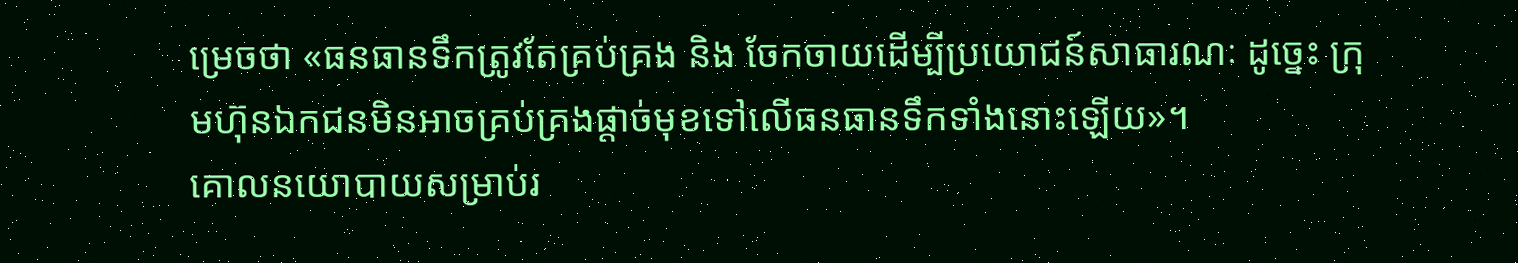ម្រេចថា «ធនធានទឹកត្រូវតែគ្រប់គ្រង និង ចែកចាយដើម្បីប្រយោជន៍សាធារណៈ ដូច្នេះ ក្រុមហ៊ុនឯកជនមិនអាចគ្រប់គ្រងផ្តាច់មុខទៅលើធនធានទឹកទាំងនោះឡើយ»។
គោលនយោបាយសម្រាប់រ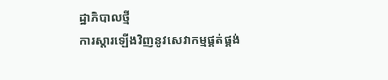ដ្ឋាភិបាលថ្មី
ការស្តារឡើងវិញនូវសេវាកម្មផ្គត់ផ្គង់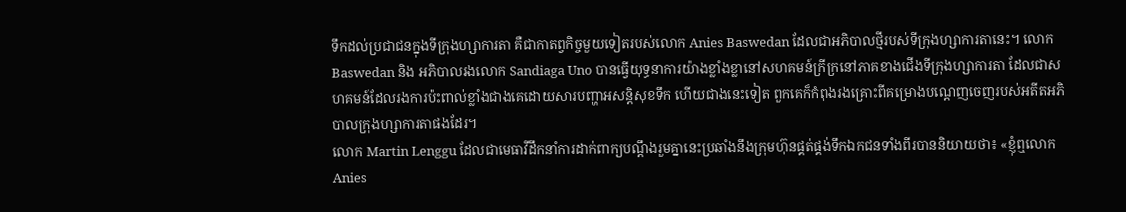ទឹកដល់ប្រជាជនក្នុងទីក្រុងហ្សាការតា គឺជាកាតព្វកិច្ចមួយទៀតរបស់លោក Anies Baswedan ដែលជាអភិបាលថ្មីរបស់ទីក្រុងហ្សាការតានេះ។ លោក Baswedan និង អភិបាលរងលោក Sandiaga Uno បានធ្វើយុទ្ធនាការយ៉ាងខ្លាំងខ្លានៅសហគមន៍ក្រីក្រនៅភាគខាងជើងទីក្រុងហ្សាការតា ដែលជាសហគមន៍ដែលរងការប៉ះពាល់ខ្លាំងជាងគេដោយសារបញ្ហាអសន្តិសុខទឹក ហើយជាងនេះទៀត ពួកគេក៏កំពុងរងគ្រោះពីគម្រោងបណ្តេញចេញរបស់អតីតអភិបាលក្រុងហ្សាការតាផងដែរ។
លោក Martin Lenggu ដែលជាមេធាវីដឹកនាំការដាក់ពាក្យបណ្តឹងរួមគ្នានេះប្រឆាំងនឹងក្រុមហ៊ុនផ្គត់ផ្គង់ទឹកឯកជនទាំងពីរបាននិយាយថា៖ «ខ្ញុំឮលោក Anies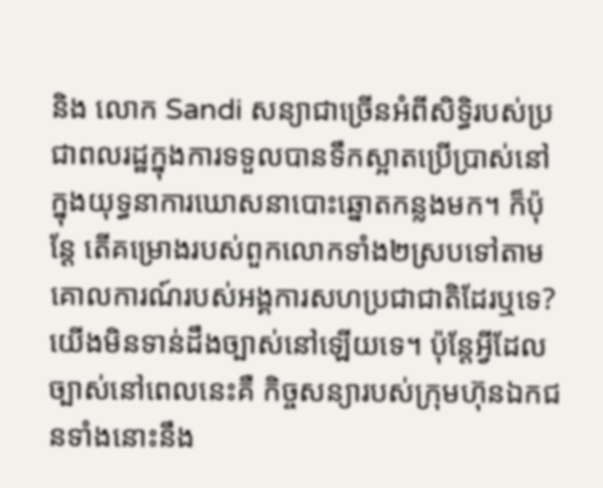និង លោក Sandi សន្យាជាច្រើនអំពីសិទ្ធិរបស់ប្រជាពលរដ្ឋក្នុងការទទួលបានទឹកស្អាតប្រើប្រាស់នៅក្នុងយុទ្ធនាការឃោសនាបោះឆ្នោតកន្លងមក។ ក៏ប៉ុន្តែ តើគម្រោងរបស់ពួកលោកទាំង២ស្របទៅតាមគោលការណ៍របស់អង្គការសហប្រជាជាតិដែរឬទេ? យើងមិនទាន់ដឹងច្បាស់នៅឡើយទេ។ ប៉ុន្តែអ្វីដែលច្បាស់នៅពេលនេះគឺ កិច្ចសន្យារបស់ក្រុមហ៊ុនឯកជនទាំងនោះនឹង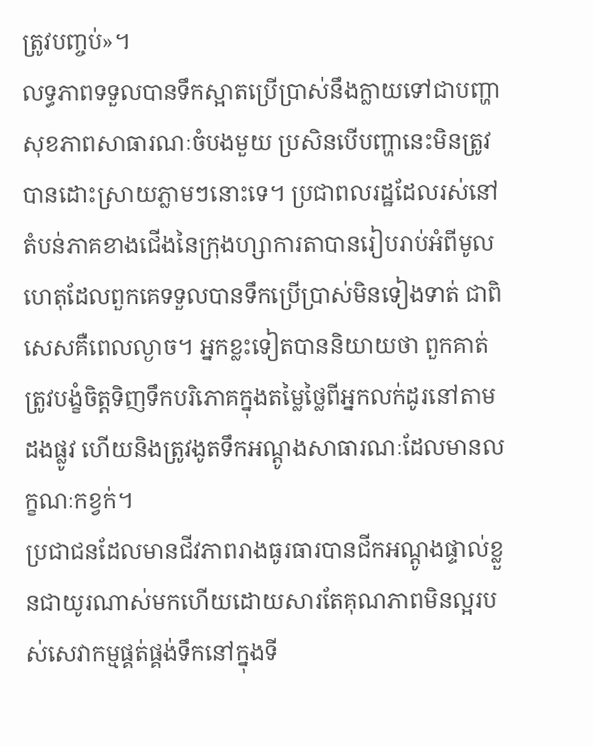ត្រូវបញ្ចប់»។
លទ្ធភាពទទួលបានទឹកស្អាតប្រើប្រាស់នឹងក្លាយទៅជាបញ្ហាសុខភាពសាធារណៈចំបងមួយ ប្រសិនបើបញ្ហានេះមិនត្រូវបានដោះស្រាយភ្លាមៗនោះទេ។ ប្រជាពលរដ្ឋដែលរស់នៅតំបន់ភាគខាងជើងនៃក្រុងហ្សាការតាបានរៀបរាប់អំពីមូលហេតុដែលពួកគេទទួលបានទឹកប្រើប្រាស់មិនទៀងទាត់ ជាពិសេសគឺពេលល្ងាច។ អ្នកខ្លះទៀតបាននិយាយថា ពួកគាត់ត្រូវបង្ខំចិត្តទិញទឹកបរិភោគក្នុងតម្លៃថ្លៃពីអ្នកលក់ដូរនៅតាមដងផ្លូវ ហើយនិងត្រូវងូតទឹកអណ្តូងសាធារណៈដែលមានលក្ខណៈកខ្វក់។
ប្រជាជនដែលមានជីវភាពរាងធូរធារបានជីកអណ្តូងផ្ទាល់ខ្លួនជាយូរណាស់មកហើយដោយសារតែគុណភាពមិនល្អរបស់សេវាកម្មផ្គត់ផ្គង់ទឹកនៅក្នុងទី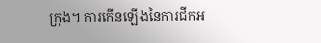ក្រុង។ ការកើនឡើងនៃការជីកអ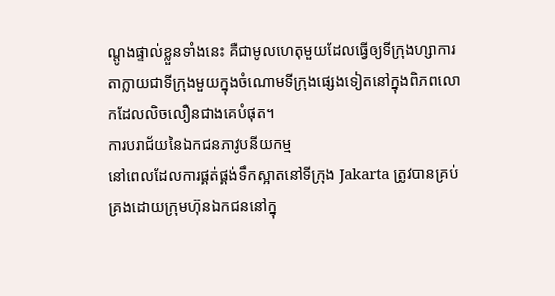ណ្តូងផ្ទាល់ខ្លួនទាំងនេះ គឺជាមូលហេតុមួយដែលធ្វើឲ្យទីក្រុងហ្សាការតាក្លាយជាទីក្រុងមួយក្នុងចំណោមទីក្រុងផ្សេងទៀតនៅក្នុងពិភពលោកដែលលិចលឿនជាងគេបំផុត។
ការបរាជ័យនៃឯកជនភាវូបនីយកម្ម
នៅពេលដែលការផ្គត់ផ្គង់ទឹកស្អាតនៅទីក្រុង Jakarta ត្រូវបានគ្រប់គ្រងដោយក្រុមហ៊ុនឯកជននៅក្នុ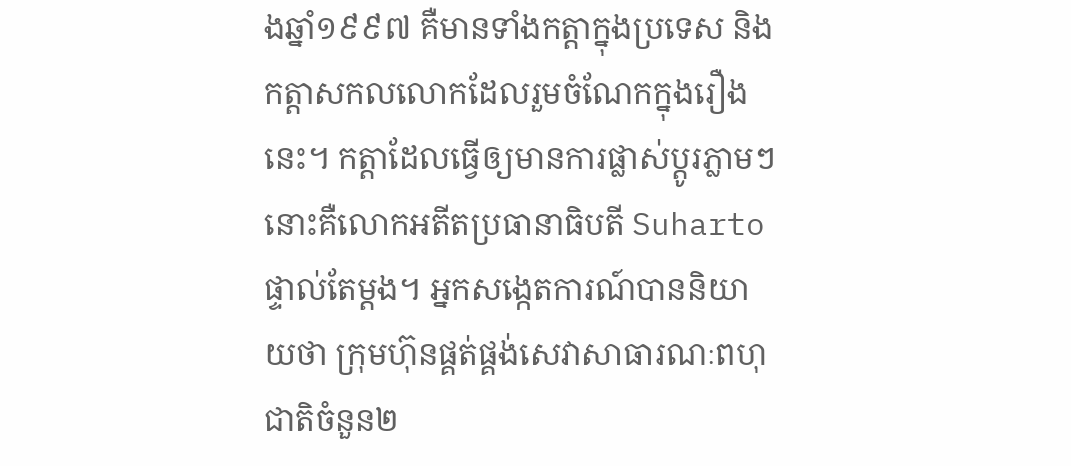ងឆ្នាំ១៩៩៧ គឺមានទាំងកត្តាក្នុងប្រទេស និងកត្តាសកលលោកដែលរួមចំណែកក្នុងរឿងនេះ។ កត្តាដែលធ្វើឲ្យមានការផ្លាស់ប្តូរភ្លាមៗនោះគឺលោកអតីតប្រធានាធិបតី Suharto ផ្ទាល់តែម្តង។ អ្នកសង្កេតការណ៍បាននិយាយថា ក្រុមហ៊ុនផ្គត់ផ្គង់សេវាសាធារណៈពហុជាតិចំនួន២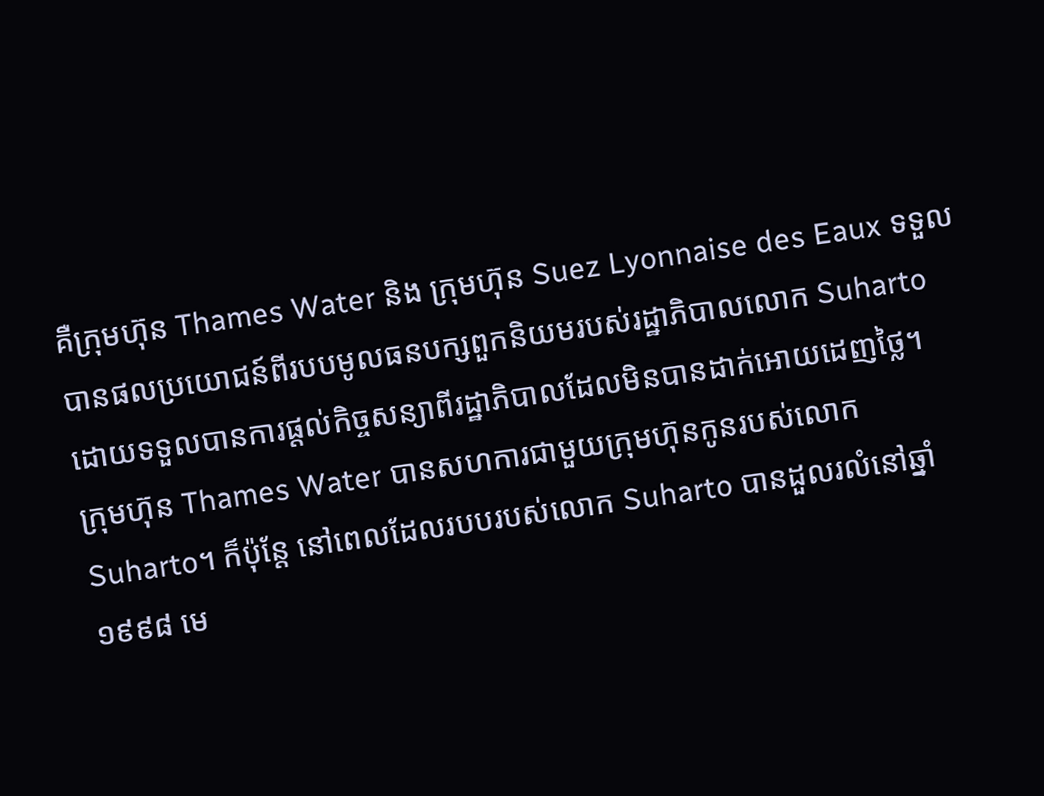គឺក្រុមហ៊ុន Thames Water និង ក្រុមហ៊ុន Suez Lyonnaise des Eaux ទទួលបានផលប្រយោជន៍ពីរបបមូលធនបក្សពួកនិយមរបស់រដ្ឋាភិបាលលោក Suharto ដោយទទួលបានការផ្តល់កិច្ចសន្យាពីរដ្ឋាភិបាលដែលមិនបានដាក់អោយដេញថ្លៃ។
ក្រុមហ៊ុន Thames Water បានសហការជាមួយក្រុមហ៊ុនកូនរបស់លោក Suharto។ ក៏ប៉ុន្តែ នៅពេលដែលរបបរបស់លោក Suharto បានដួលរលំនៅឆ្នាំ១៩៩៨ មេ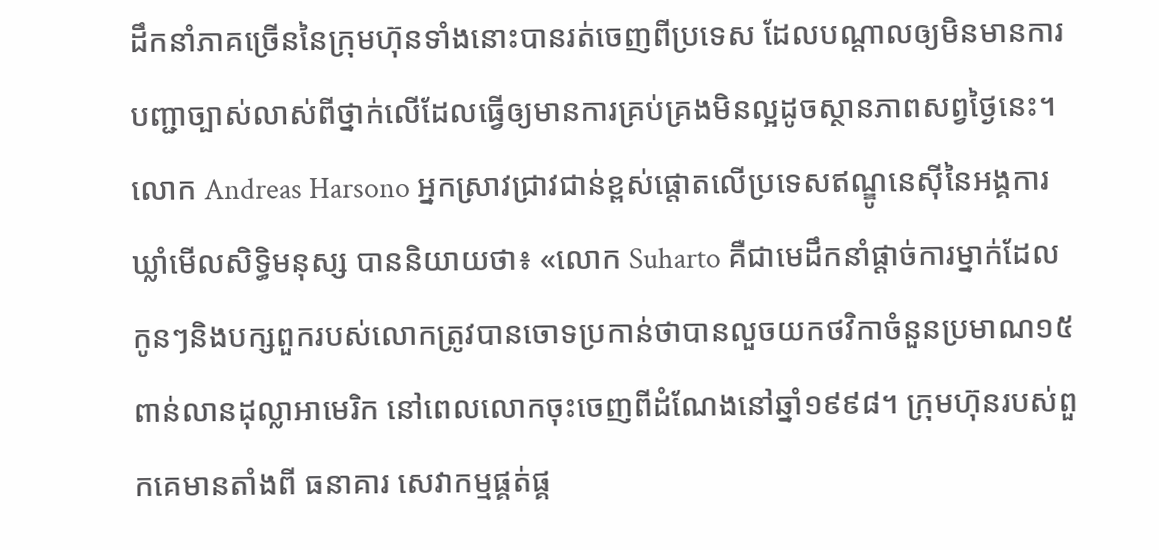ដឹកនាំភាគច្រើននៃក្រុមហ៊ុនទាំងនោះបានរត់ចេញពីប្រទេស ដែលបណ្តាលឲ្យមិនមានការបញ្ជាច្បាស់លាស់ពីថ្នាក់លើដែលធ្វើឲ្យមានការគ្រប់គ្រងមិនល្អដូចស្ថានភាពសព្វថ្ងៃនេះ។
លោក Andreas Harsono អ្នកស្រាវជ្រាវជាន់ខ្ពស់ផ្តោតលើប្រទេសឥណ្ឌូនេស៊ីនៃអង្គការឃ្លាំមើលសិទ្ធិមនុស្ស បាននិយាយថា៖ «លោក Suharto គឺជាមេដឹកនាំផ្តាច់ការម្នាក់ដែលកូនៗនិងបក្សពួករបស់លោកត្រូវបានចោទប្រកាន់ថាបានលួចយកថវិកាចំនួនប្រមាណ១៥ពាន់លានដុល្លាអាមេរិក នៅពេលលោកចុះចេញពីដំណែងនៅឆ្នាំ១៩៩៨។ ក្រុមហ៊ុនរបស់ពួកគេមានតាំងពី ធនាគារ សេវាកម្មផ្គត់ផ្គ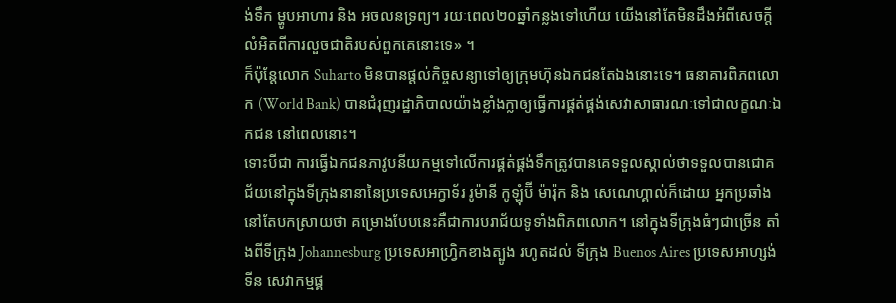ង់ទឹក ម្ហូបអាហារ និង អចលនទ្រព្យ។ រយៈពេល២០ឆ្នាំកន្លងទៅហើយ យើងនៅតែមិនដឹងអំពីសេចក្តីលំអិតពីការលួចជាតិរបស់ពួកគេនោះទេ» ។
ក៏ប៉ុន្តែលោក Suharto មិនបានផ្តល់កិច្ចសន្យាទៅឲ្យក្រុមហ៊ុនឯកជនតែឯងនោះទេ។ ធនាគារពិភពលោក (World Bank) បានជំរុញរដ្ឋាភិបាលយ៉ាងខ្លាំងក្លាឲ្យធ្វើការផ្គត់ផ្គង់សេវាសាធារណៈទៅជាលក្ខណៈឯកជន នៅពេលនោះ។
ទោះបីជា ការធ្វើឯកជនភាវូបនីយកម្មទៅលើការផ្គត់ផ្គង់ទឹកត្រូវបានគេទទួលស្គាល់ថាទទួលបានជោគជ័យនៅក្នុងទីក្រុងនានានៃប្រទេសអេក្វាទ័រ រូម៉ានី កូឡុំប៊ី ម៉ារ៉ុក និង សេណេហ្គាល់ក៏ដោយ អ្នកប្រឆាំងនៅតែបកស្រាយថា គម្រោងបែបនេះគឺជាការបរាជ័យទូទាំងពិភពលោក។ នៅក្នុងទីក្រុងធំៗជាច្រើន តាំងពីទីក្រុង Johannesburg ប្រទេសអាហ្វ្រិកខាងត្បូង រហូតដល់ ទីក្រុង Buenos Aires ប្រទេសអាហ្សង់ទីន សេវាកម្មផ្គ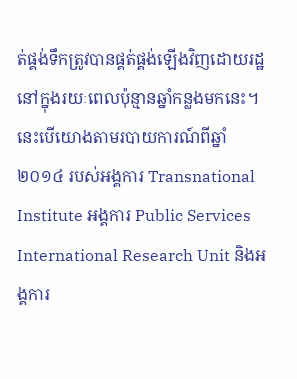ត់ផ្គង់ទឹកត្រូវបានផ្គត់ផ្គង់ឡើងវិញដោយរដ្ឋនៅក្នុងរយៈពេលប៉ុន្មានឆ្នាំកន្លងមកនេះ។ នេះបើយោងតាមរបាយការណ៍ពីឆ្នាំ២០១៤ របស់អង្គការ Transnational Institute អង្គការ Public Services International Research Unit និងអង្គការ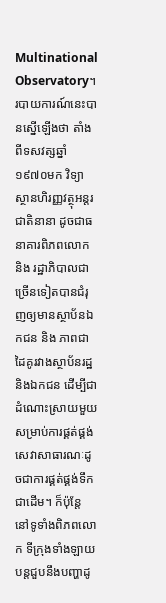Multinational Observatory។
របាយការណ៍នេះបានស្នើឡើងថា តាំងពីទសវត្សឆ្នាំ១៩៧០មក វិទ្យាស្ថានហិរញ្ញវត្ថុអន្តរជាតិនានា ដូចជាធនាគារពិភពលោក និង រដ្ឋាភិបាលជាច្រើនទៀតបានជំរុញឲ្យមានស្ថាប័នឯកជន និង ភាពជាដៃគូរវាងស្ថាប័នរដ្ឋ និងឯកជន ដើម្បីជាដំណោះស្រាយមួយសម្រាប់ការផ្គត់ផ្គង់សេវាសាធារណៈដូចជាការផ្គត់ផ្គង់ទឹកជាដើម។ ក៏ប៉ុន្តែ នៅទូទាំងពិភពលោក ទីក្រុងទាំងឡាយបន្តជួបនឹងបញ្ហាដូ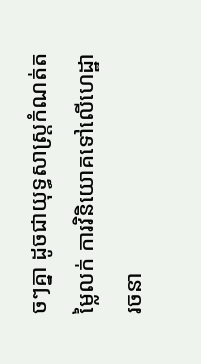ចៗគ្នា ដូចជាយុទ្ធសាស្ត្រកំណត់តម្លៃលក់ ការវិនិយោគទៅលើហេដ្ឋារចនា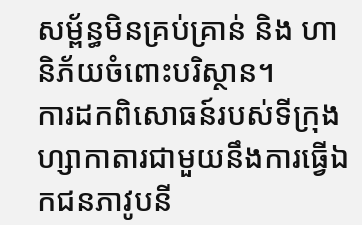សម្ព័ន្ធមិនគ្រប់គ្រាន់ និង ហានិភ័យចំពោះបរិស្ថាន។
ការដកពិសោធន៍របស់ទីក្រុងហ្សាកាតារជាមួយនឹងការធ្វើឯកជនភាវូបនី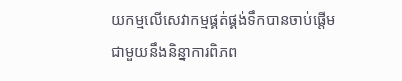យកម្មលើសេវាកម្មផ្គត់ផ្គង់ទឹកបានចាប់ផ្តើមជាមួយនឹងនិន្នាការពិភព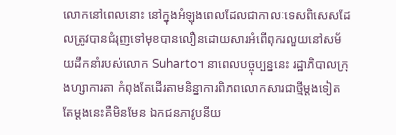លោកនៅពេលនោះ នៅក្នុងអំឡុងពេលដែលជាកាលៈទេសពិសេសដែលត្រូវបានជំរុញទៅមុខបានលឿនដោយសារអំពើពុករលួយនៅសម័យដឹកនាំរបស់លោក Suharto។ នាពេលបច្ចុប្បន្ននេះ រដ្ឋាភិបាលក្រុងហ្សាការតា កំពុងតែដើរតាមនិន្នាការពិភពលោកសារជាថ្មីម្តងទៀត តែម្តងនេះគឺមិនមែន ឯកជនភាវូបនីយ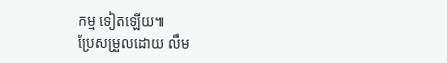កម្ម ទៀតឡើយ៕
ប្រែសម្រួលដោយ លឹម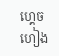ហ្គេចហៀង